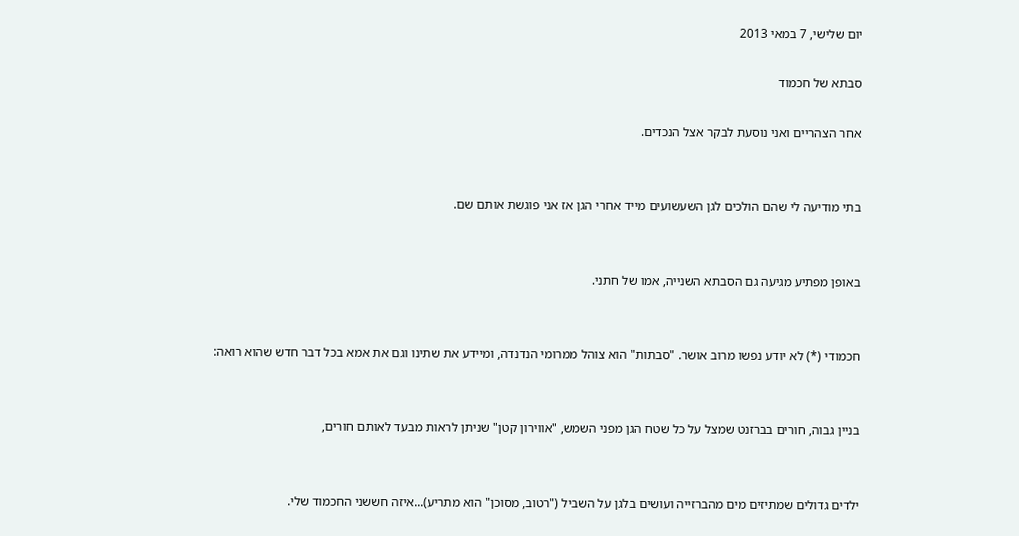יום שלישי, 7 במאי 2013

סבתא של חכמוד

אחר הצהריים ואני נוסעת לבקר אצל הנכדים.


בתי מודיעה לי שהם הולכים לגן השעשועים מייד אחרי הגן אז אני פוגשת אותם שם.


באופן מפתיע מגיעה גם הסבתא השנייה, אמו של חתני.


חכמודי (*) לא יודע נפשו מרוב אושר. "סבתות" הוא צוהל ממרומי הנדנדה, ומיידע את שתינו וגם את אמא בכל דבר חדש שהוא רואה:


בניין גבוה, חורים בברזנט שמצל על כל שטח הגן מפני השמש, "אווירון קטן" שניתן לראות מבעד לאותם חורים,


ילדים גדולים שמתיזים מים מהברזייה ועושים בלגן על השביל ("רטוב, מסוכן" הוא מתריע)...איזה חששני החכמוד שלי.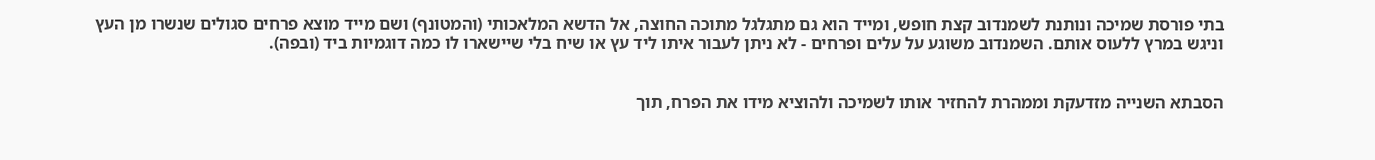בתי פורסת שמיכה ונותנת לשמנדוב קצת חופש, ומייד הוא גם מתגלגל מתוכה החוצה, אל הדשא המלאכותי (והמטונף) ושם מייד מוצא פרחים סגולים שנשרו מן העץ וניגש במרץ ללעוס אותם. השמנדוב משוגע על עלים ופרחים - לא ניתן לעבור איתו ליד עץ או שיח בלי שיישארו לו כמה דוגמיות ביד (ובפה).


הסבתא השנייה מזדעקת וממהרת להחזיר אותו לשמיכה ולהוציא מידו את הפרח, תוך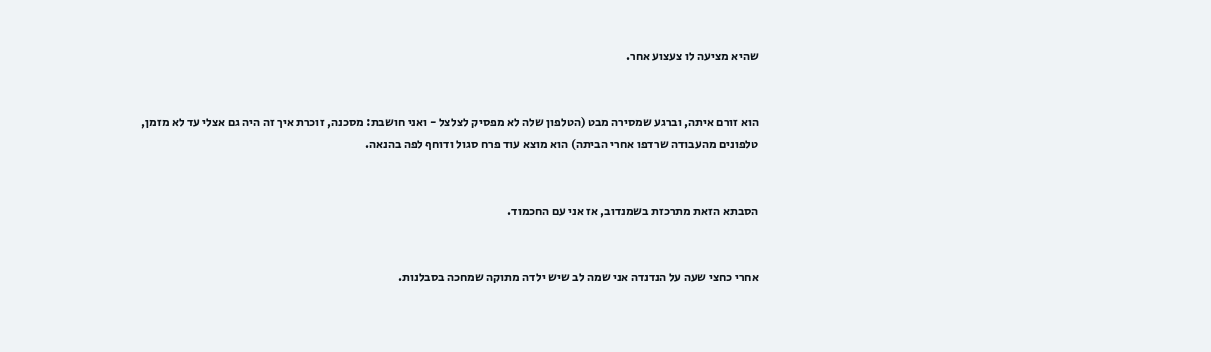שהיא מציעה לו צעצוע אחר.


הוא זורם איתה, וברגע שמסירה מבט (הטלפון שלה לא מפסיק לצלצל - ואני חושבת: מסכנה, זוכרת איך זה היה גם אצלי עד לא מזמן, טלפונים מהעבודה שרדפו אחרי הביתה) הוא מוצא עוד פרח סגול ודוחף לפה בהנאה.


הסבתא הזאת מתרכזת בשמנדוב, אז אני עם החכמוד.


אחרי כחצי שעה על הנדנדה אני שמה לב שיש ילדה מתוקה שמחכה בסבלנות.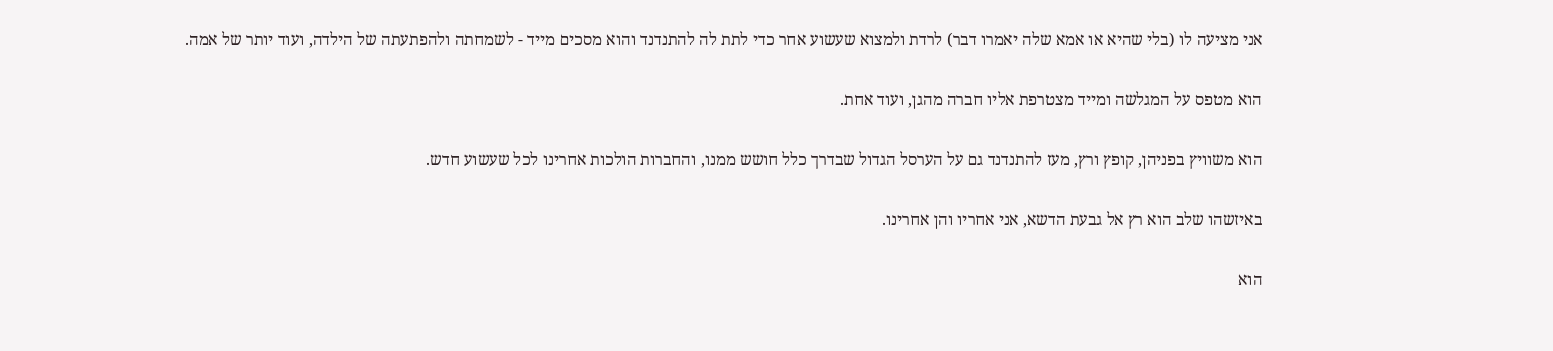אני מציעה לו (בלי שהיא או אמא שלה יאמרו דבר) לרדת ולמצוא שעשוע אחר כדי לתת לה להתנדנד והוא מסכים מייד - לשמחתה ולהפתעתה של הילדה, ועוד יותר של אמה.


הוא מטפס על המגלשה ומייד מצטרפת אליו חברה מהגן, ועוד אחת.


הוא משוויץ בפניהן, קופץ ורץ, מעז להתנדנד גם על הערסל הגדול שבדרך כלל חושש ממנו, והחברות הולכות אחרינו לכל שעשוע חדש.


באיזשהו שלב הוא רץ אל גבעת הדשא, אני אחריו והן אחרינו.


הוא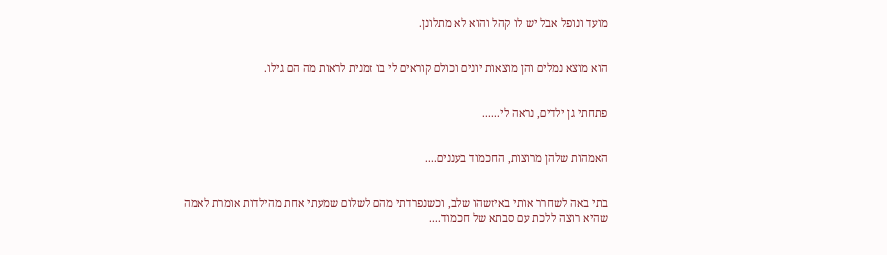מועד ונופל אבל יש לו קהל והוא לא מתלונן.


הוא מוצא נמלים והן מוצאות יונים וכולם קוראים לי בו זמנית לראות מה הם גילו.


פתחתי גן ילדים, נראה לי......


האמהות שלהן מרוצות, החכמוד בעננים....


בתי באה לשחרר אותי באיזשהו שלב, וכשנפרדתי מהם לשלום שמעתי אחת מהילדות אומרת לאמה שהיא רוצה ללכת עם סבתא של חכמוד....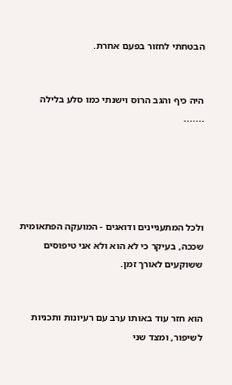הבטחתי לחזור בפעם אחרת.


היה כיף והגב הרוס וישנתי כמו סלע בלילה .......





ולכל המתעניינים ודואגים - המועקה הפתאומית שככה, בעיקר כי לא הוא ולא אני טיפוסים ששוקעים לאורך זמן.


הוא חזר עוד באותו ערב עם רעיונות ותכניות לשיפור, ומצד שני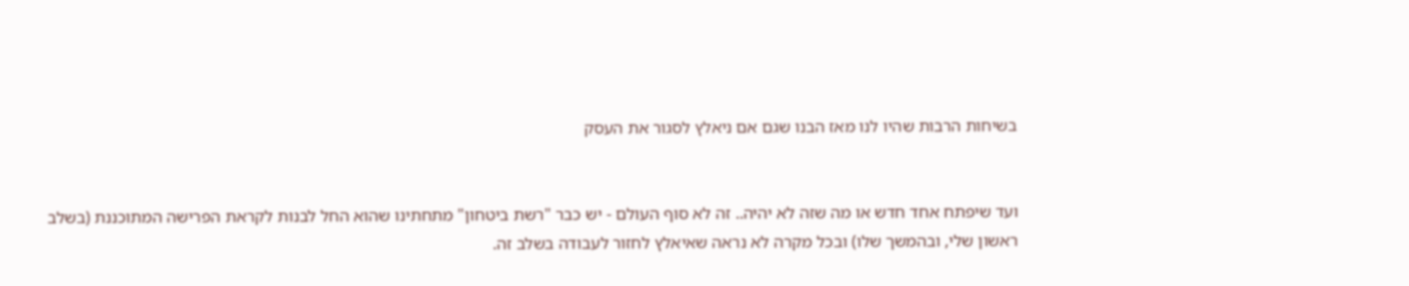בשיחות הרבות שהיו לנו מאז הבנו שגם אם ניאלץ לסגור את העסק


ועד שיפתח אחד חדש או מה שזה לא יהיה.. זה לא סוף העולם - יש כבר "רשת ביטחון" מתחתינו שהוא החל לבנות לקראת הפרישה המתוכננת (בשלב ראשון שלי, ובהמשך שלו) ובכל מקרה לא נראה שאיאלץ לחזור לעבודה בשלב זה.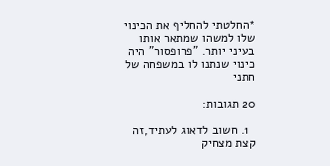*החלטתי להחליף את הכינוי שלו למשהו שמתאר אותו בעיני יותר. "פרופסור" היה כינוי שנתנו לו במשפחה של חתני

20 תגובות:

  1. חשוב לדאוג לעתיד,זה קצת מצחיק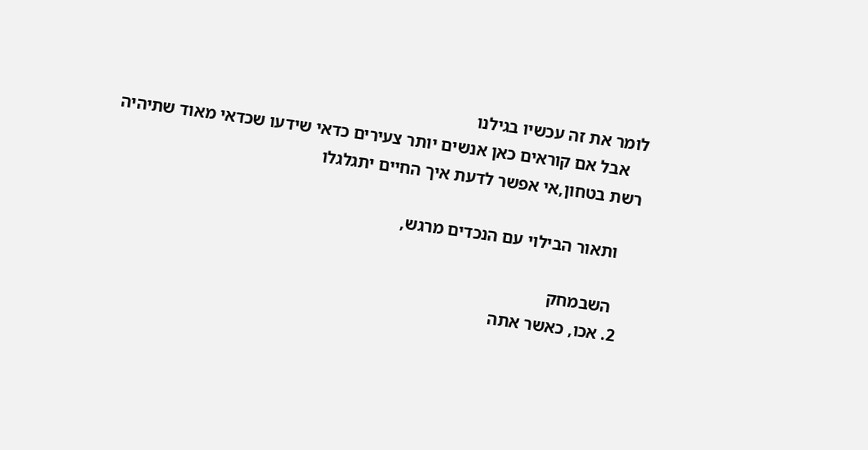לומר את זה עכשיו בגילנו
    אבל אם קוראים כאן אנשים יותר צעירים כדאי שידעו שכדאי מאוד שתיהיה רשת בטחון,אי אפשר לדעת איך החיים יתגלגלו

    ותאור הבילוי עם הנכדים מרגש,

    השבמחק
  2. אכו, כאשר אתה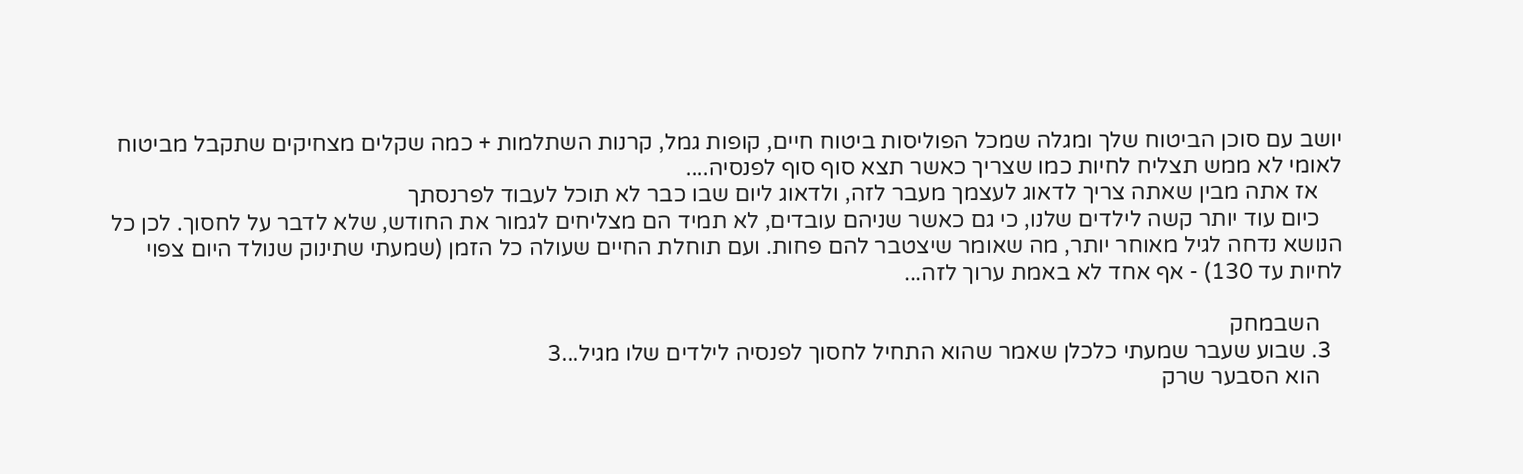יושב עם סוכן הביטוח שלך ומגלה שמכל הפוליסות ביטוח חיים, קופות גמל, קרנות השתלמות + כמה שקלים מצחיקים שתקבל מביטוח לאומי לא ממש תצליח לחיות כמו שצריך כאשר תצא סוף סוף לפנסיה....
    אז אתה מבין שאתה צריך לדאוג לעצמך מעבר לזה, ולדאוג ליום שבו כבר לא תוכל לעבוד לפרנסתך
    כיום עוד יותר קשה לילדים שלנו, כי גם כאשר שניהם עובדים, לא תמיד הם מצליחים לגמור את החודש, שלא לדבר על לחסוך. לכן כל הנושא נדחה לגיל מאוחר יותר, מה שאומר שיצטבר להם פחות. ועם תוחלת החיים שעולה כל הזמן (שמעתי שתינוק שנולד היום צפוי לחיות עד 130) - אף אחד לא באמת ערוך לזה...

    השבמחק
  3. שבוע שעבר שמעתי כלכלן שאמר שהוא התחיל לחסוך לפנסיה לילדים שלו מגיל...3
    הוא הסבער שרק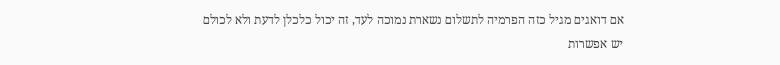אם דואגים מגיל כזה הפרמיה לתשלום נשארת נמוכה לעד, זה יכול כלכלן לדעת ולא לכולם יש אפשרות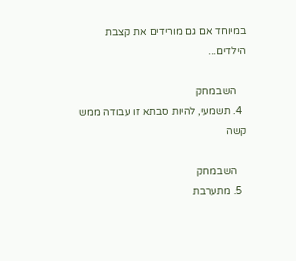במיוחד אם גם מורידים את קצבת הילדים...

    השבמחק
  4. תשמעי, להיות סבתא זו עבודה ממש קשה

    השבמחק
  5. מתערבת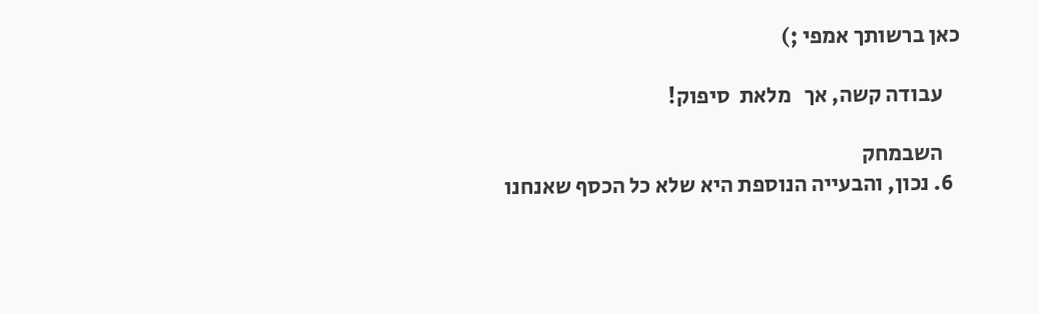כאן ברשותך אמפי ;)

    עבודה קשה, אך   מלאת  סיפוק!

    השבמחק
  6. נכון, והבעייה הנוספת היא שלא כל הכסף שאנחנו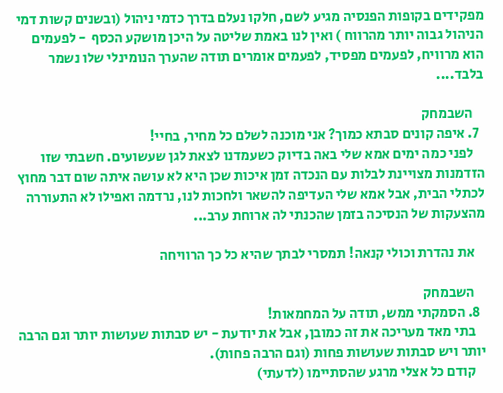מפקידים בקופות הפנסיה מגיע לשם, חלקו נעלם בדרך כדמי ניהול (ובשנים קשות דמי הניהול גבוה יותר מהרווח ) ואין לנו באמת שליטה על היכן מושקע הכסף  - לפעמים הוא מרוויח, לפעמים מפסיד, לפעמים אומרים תודה שהערך הנומינלי שלו נשמר בלבד....

    השבמחק
  7. איפה קונים סבתא כמוך? אני מוכנה לשלם כל מחיר, בחיי!
    לפני כמה ימים אמא שלי באה בדיוק כשעמדנו לצאת לגן שעשועים. חשבתי שזו הזדמנות מצויינת לבלות עם הנכדה זמן איכות שכן היא לא עושה איתה שום דבר מחוץ לכתלי הבית, אבל אמא שלי העדיפה להשאר ולחכות לנו, נרדמה ואפילו לא התעוררה מהצעקות של הנסיכה בזמן שהכנתי לה ארוחת ערב...

    את נהדרת וכולי קנאה! תמסרי לבתך שהיא כל כך הרוויחה

    השבמחק
  8. הסמקתי ממש, תודה על המחמאות!
    בתי מאד מעריכה את זה כמובן, אבל את יודעת - יש סבתות שעושות יותר וגם הרבה יותר ויש סבתות שעושות פחות (וגם הרבה פחות).
    קודם כל אצלי מרגע שהסתיימו (לדעתי)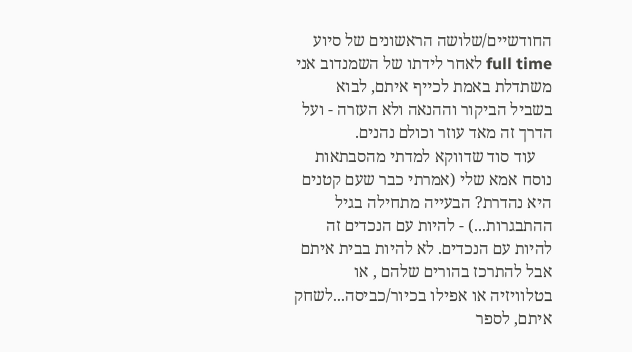החודשיים/שלושה הראשונים של סיוע full time לאחר לידתו של השמנדוב אני משתדלת באמת לכייף איתם, לבוא בשביל הביקור וההנאה ולא העזרה - ועל הדרך זה מאד עוזר וכולם נהנים.
    עוד סוד שדווקא למדתי מהסבתאות נוסח אמא שלי (אמרתי כבר שעם קטנים היא נהדרת? הבעייה מתחילה בגיל ההתבגרות...) - להיות עם הנכדים זה להיות עם הנכדים. לא להיות בבית איתם אבל להתרכז בהורים שלהם , או בטלוויזיה או אפילו בכיור/כביסה...לשחק איתם, לספר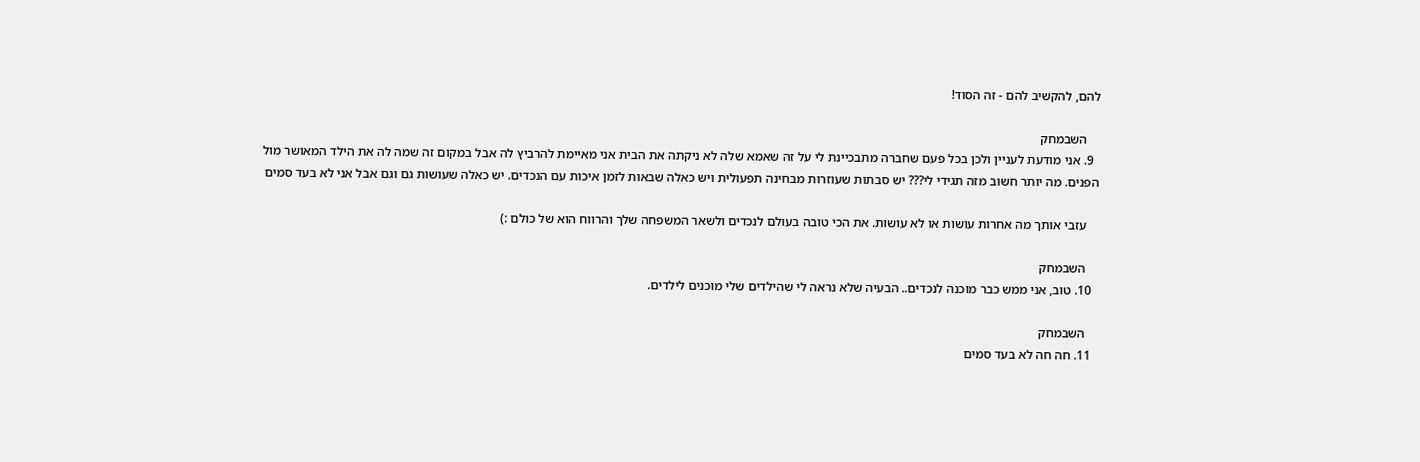להם, להקשיב להם - זה הסוד!

    השבמחק
  9. אני מודעת לעניין ולכן בכל פעם שחברה מתבכיינת לי על זה שאמא שלה לא ניקתה את הבית אני מאיימת להרביץ לה אבל במקום זה שמה לה את הילד המאושר מול הפנים. מה יותר חשוב מזה תגידי לי??? יש סבתות שעוזרות מבחינה תפעולית ויש כאלה שבאות לזמן איכות עם הנכדים. יש כאלה שעושות גם וגם אבל אני לא בעד סמים

    עזבי אותך מה אחרות עושות או לא עושות. את הכי טובה בעולם לנכדים ולשאר המשפחה שלך והרווח הוא של כולם :)

    השבמחק
  10. טוב, אני ממש כבר מוכנה לנכדים.. הבעיה שלא נראה לי שהילדים שלי מוכנים לילדים.

    השבמחק
  11. חה חה לא בעד סמים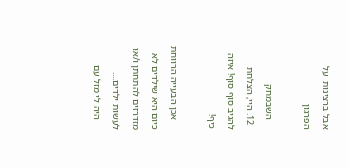אבל ברצינות  על הפרגון

    השבמחק
  12. היי, הצלחת להגיב סוף סוף! איזה כיף!

    אכן הבעייה הרווחת כיום היא שילדים לא מזדרזים להתחתן ו/או לעשות ילדים....
    היה לי מזל עם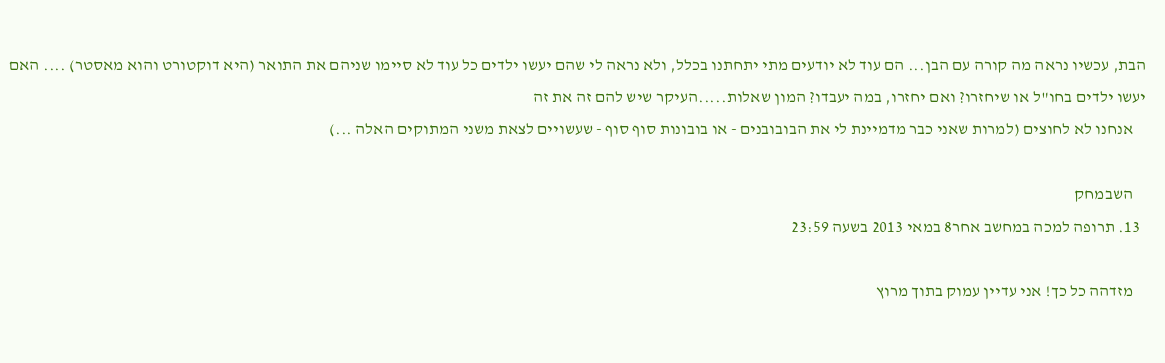הבת, עכשיו נראה מה קורה עם הבן... הם עוד לא יודעים מתי יתחתנו בכלל, ולא נראה לי שהם יעשו ילדים כל עוד לא סיימו שניהם את התואר (היא דוקטורט והוא מאסטר) .... האם יעשו ילדים בחו"ל או שיחזרו? ואם יחזרו, במה יעבדו? המון שאלות.....העיקר שיש להם זה את זה
    אנחנו לא לחוצים (למרות שאני כבר מדמיינת לי את הבובובנים - או בובונות סוף סוף - שעשויים לצאת משני המתוקים האלה ...)

    השבמחק
  13. תרופה למכה במחשב אחר8 במאי 2013 בשעה 23:59

    מזדהה כל כך! אני עדיין עמוק בתוך מרוץ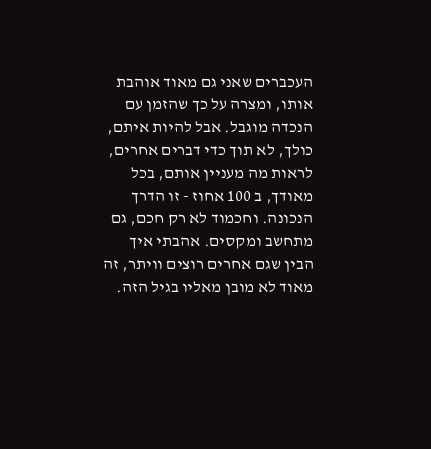העכברים שאני גם מאוד אוהבת אותו, ומצרה על כך שהזמן עם הנכדה מוגבל. אבל להיות איתם, כולך, לא תוך כדי דברים אחרים, לראות מה מעניין אותם, בכל מאודך, ב 100 אחוז - זו הדרך הנכונה. וחכמוד לא רק חכם, גם מתחשב ומקסים. אהבתי איך הבין שגם אחרים רוצים וויתר, זה מאוד לא מובן מאליו בגיל הזה.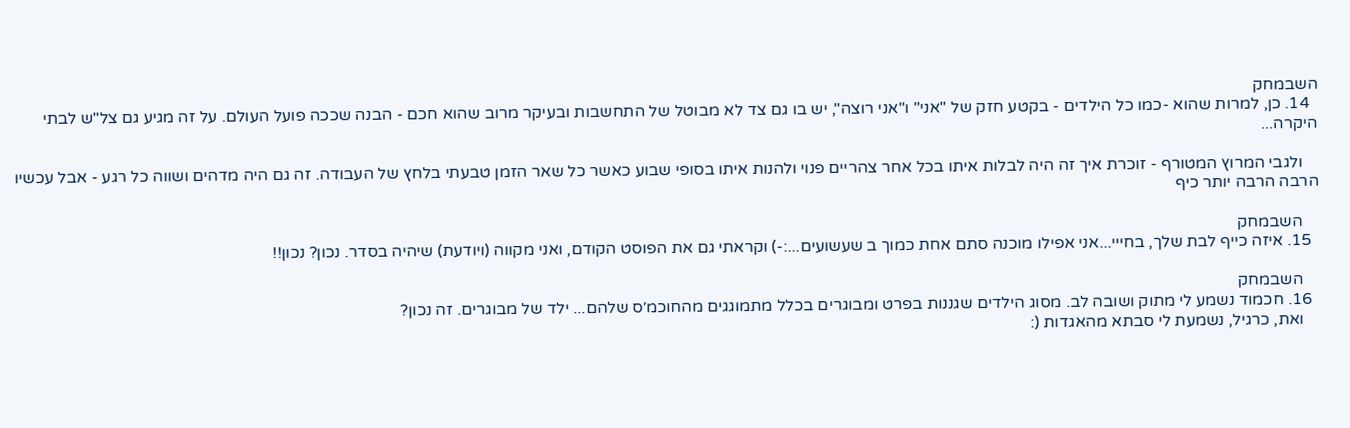השבמחק
  14. כן, למרות שהוא -כמו כל הילדים - בקטע חזק של "אני" ו"אני רוצה", יש בו גם צד לא מבוטל של התחשבות ובעיקר מרוב שהוא חכם - הבנה שככה פועל העולם. על זה מגיע גם צל"ש לבתי היקרה...

    ולגבי המרוץ המטורף - זוכרת איך זה היה לבלות איתו בכל אחר צהריים פנוי ולהנות איתו בסופי שבוע כאשר כל שאר הזמן טבעתי בלחץ של העבודה. זה גם היה מדהים ושווה כל רגע - אבל עכשיו הרבה הרבה יותר כיף

    השבמחק
  15. איזה כייף לבת שלך, בחייי...אני אפילו מוכנה סתם אחת כמוך ב שעשועים...:-) וקראתי גם את הפוסט הקודם, ואני מקווה (ויודעת) שיהיה בסדר. נכון? נכון!!

    השבמחק
  16. חכמוד נשמע לי מתוק ושובה לב. מסוג הילדים שגננות בפרט ומבוגרים בכלל מתמוגגים מהחוכמ׳ס שלהם... ילד של מבוגרים. זה נכון?
    ואת, כרגיל, נשמעת לי סבתא מהאגדות (: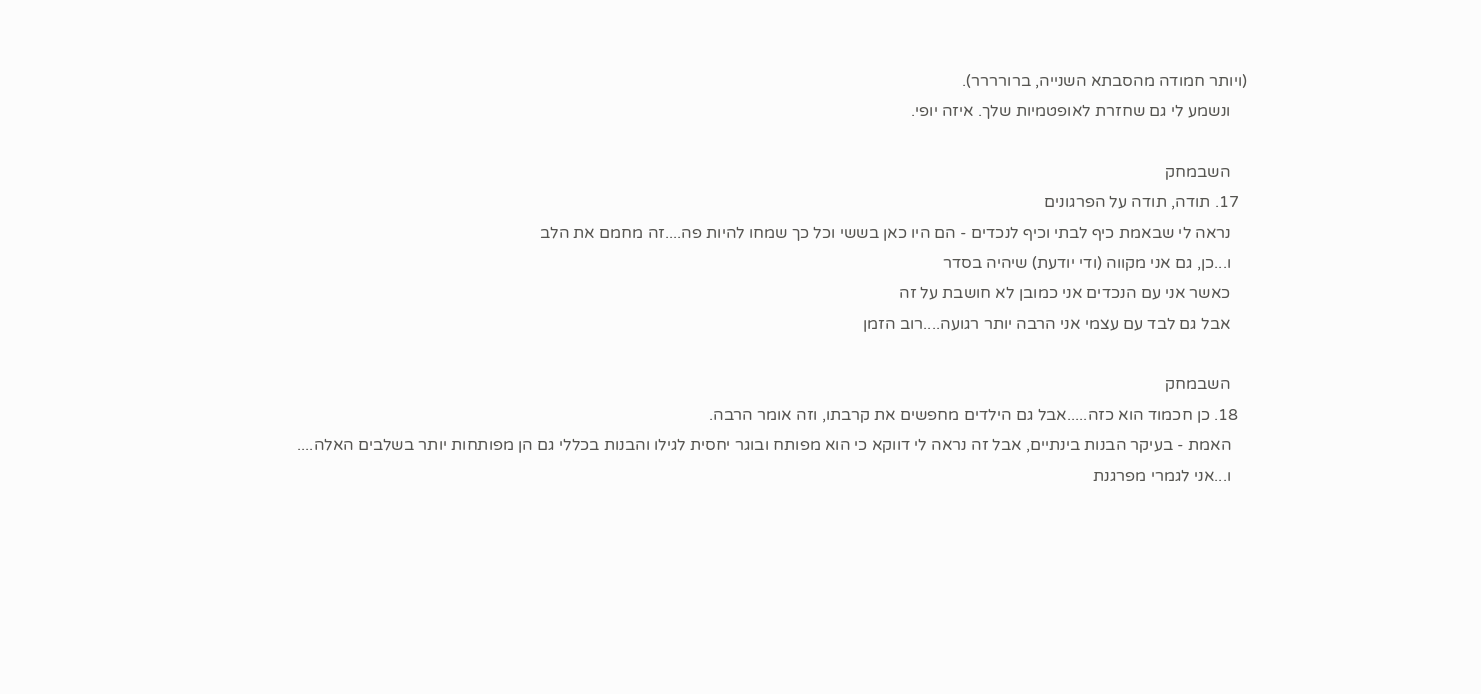(ויותר חמודה מהסבתא השנייה, ברורררר).
    ונשמע לי גם שחזרת לאופטמיות שלך. איזה יופי.

    השבמחק
  17. תודה, תודה על הפרגונים
    נראה לי שבאמת כיף לבתי וכיף לנכדים - הם היו כאן בששי וכל כך שמחו להיות פה....זה מחמם את הלב
    ו...כן, גם אני מקווה (ודי יודעת) שיהיה בסדר
    כאשר אני עם הנכדים אני כמובן לא חושבת על זה
    אבל גם לבד עם עצמי אני הרבה יותר רגועה....רוב הזמן

    השבמחק
  18. כן חכמוד הוא כזה.....אבל גם הילדים מחפשים את קרבתו, וזה אומר הרבה.
    האמת - בעיקר הבנות בינתיים, אבל זה נראה לי דווקא כי הוא מפותח ובוגר יחסית לגילו והבנות בכללי גם הן מפותחות יותר בשלבים האלה....
    ו...אני לגמרי מפרגנת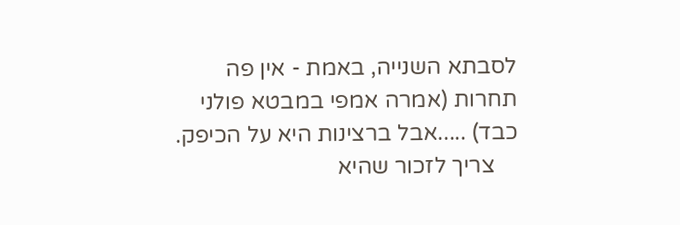לסבתא השנייה, באמת - אין פה תחרות (אמרה אמפי במבטא פולני כבד) .....אבל ברצינות היא על הכיפק.
    צריך לזכור שהיא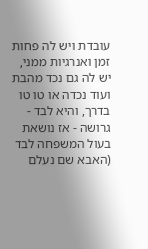עובדת ויש לה פחות זמן ואנרגיות ממני, יש לה גם נכד מהבת ועוד נכדה או טו טו בדרך, והיא לבד - גרושה - אז נושאת בעול המשפחה לבד (האבא שם נעלם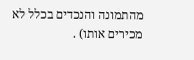מהתמונה והנכדים בכלל לא מכירים אותו) .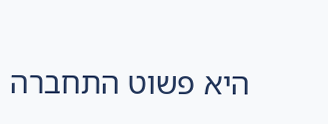היא פשוט התחברה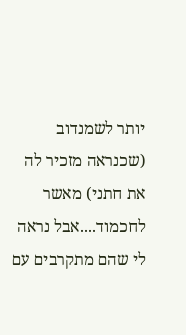יותר לשמנדוב (שכנראה מזכיר לה את חתני) מאשר לחכמוד....אבל נראה לי שהם מתקרבים עם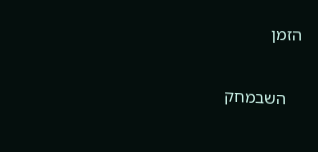הזמן

    השבמחק